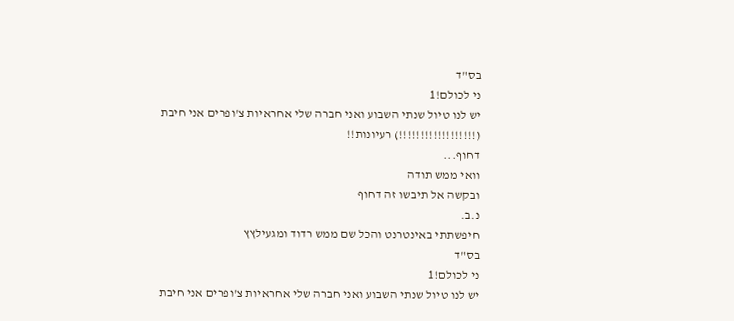בס"ד
ני לכולם!1
יש לנו טיול שנתי השבוע ואני חברה שלי אחראיות צ'ופרים אני חיבת (!!!!!!!!!!!!!!!!!!) רעיונות!!
דחוף...
וואי ממש תודה
ובקשה אל תיבשו זה דחוף
נ.ב.
חיפשתתי באינטרנט והכל שם ממש רדוד ומגעילץץ
בס"ד
ני לכולם!1
יש לנו טיול שנתי השבוע ואני חברה שלי אחראיות צ'ופרים אני חיבת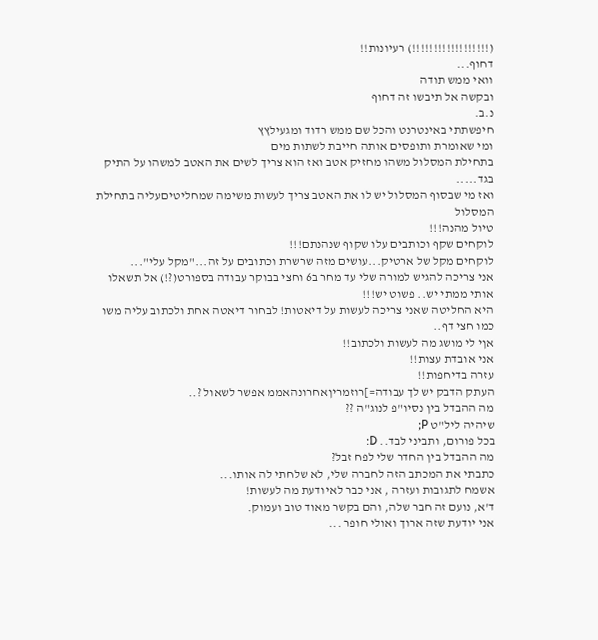(!!!!!!!!!!!!!!!!!!) רעיונות!!
דחוף...
וואי ממש תודה
ובקשה אל תיבשו זה דחוף
נ.ב.
חיפשתתי באינטרנט והכל שם ממש רדוד ומגעילץץ
ומי שאומרת ותופסים אותה חייבת לשתות מים
בתחילת המסלול משהו מחזיק אטב ואז הוא צריך לשים את האטב למשהו על התיק בגד.....
ואז מי שבסוף המסלול יש לו את האטב צריך לעשות משימה שמחליטיםעליה בתחילת המסלול
טיול מהנה!!!
לוקחים שקף וכותבים עלו שקוף שנהנתם!!!
לוקחים מקל של ארטיק...עושים מזה שרשרת וכתובים על זה..."מקל עלי"...
אני צריכה להגיש למורה שלי עד מחר ב6 וחצי בבוקר עבודה בספורט(?!) אל תשאלו אותי ממתי יש.. פשוט יש!!!
היא החליטה שאני צריכה לעשות על דיאטות! לבחור דיאטה אחת ולכתוב עליה משו כמו חצי דף..
אןי לי מושג מה לעשות ולכתוב!!
אני אובדת עצות!!
עזרה בדיחפות!!
העתק הדבק יש לך עבודה=]רוזמריןאחרונהאממ אפשר לשאול ?..
מה ההבדל בין נסיו"פ לנוג"ה ??
שיהיה ליל"ט P;
בכל פורום, ותביני לבד.. D:
מה ההבדל בין החדר שלי לפח זבל?
כתבתי את המכתב הזה לחברה שלי, לא שלחתי לה אותו...
אשמח לתגובות ועזרה , אני כבר לאיודעת מה לעשות!
ד'א, נועם זה חבר שלה, והם בקשר מאוד טוב ועמוק.
אני יודעת שזה ארוך ואולי חופר ...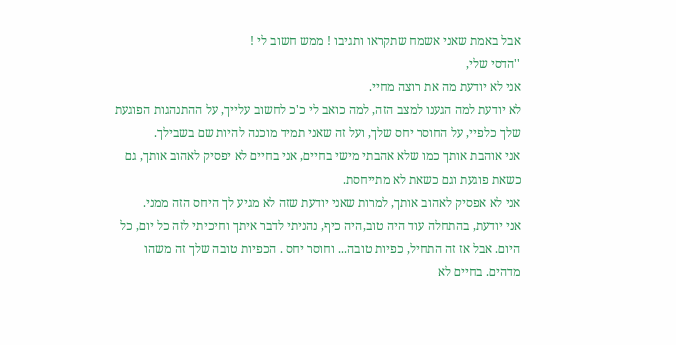אבל באמת שאני אשמח שתקראו ותגיבו ! ממש חשוב לי !
''הדסי שלי,
אני לא יודעת מה את רוצה מחיי.
לא יודעת למה הגענו למצב הזה, למה כואב לי כ'כ לחשוב עלייך, על ההתנהגות הפוגעת שלך כלפיי, על החוסר יחס שלך, ועל זה שאני תמיד מוכנה להיות שם בשבילך.
אני אוהבת אותך כמו שלא אהבתי מישי בחיים, אני בחיים לא יפסיק לאהוב אותך, גם כשאת פוגעת וגם כשאת לא מתייחסת.
אני לא אפסיק לאהוב אותך, למרות שאני יודעת שזה לא מגיע לך היחס הזה ממני.
אני יודעת, בהתחלה עוד היה טוב,היה כיף, נהניתי לדבר איתך וחיכיתי לזה כל יום, כל היום. אבל אז זה התחיל, כפיות טובה... וחוסר יחס . הכפיות טובה שלך זה משהו מדהים. בחיים לא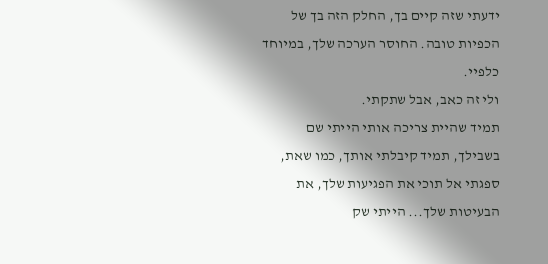ידעתי שזה קיים בך, החלק הזה בך של הכפיות טובה. החוסר הערכה שלך, במיוחד כלפיי.
ולי זה כאב, אבל שתקתי.
תמיד שהיית צריכה אותי הייתי שם בשבילך, תמיד קיבלתי אותך, כמו שאת, ספגתי אל תוכי את הפגיעות שלך, את הבעיטות שלך... הייתי שק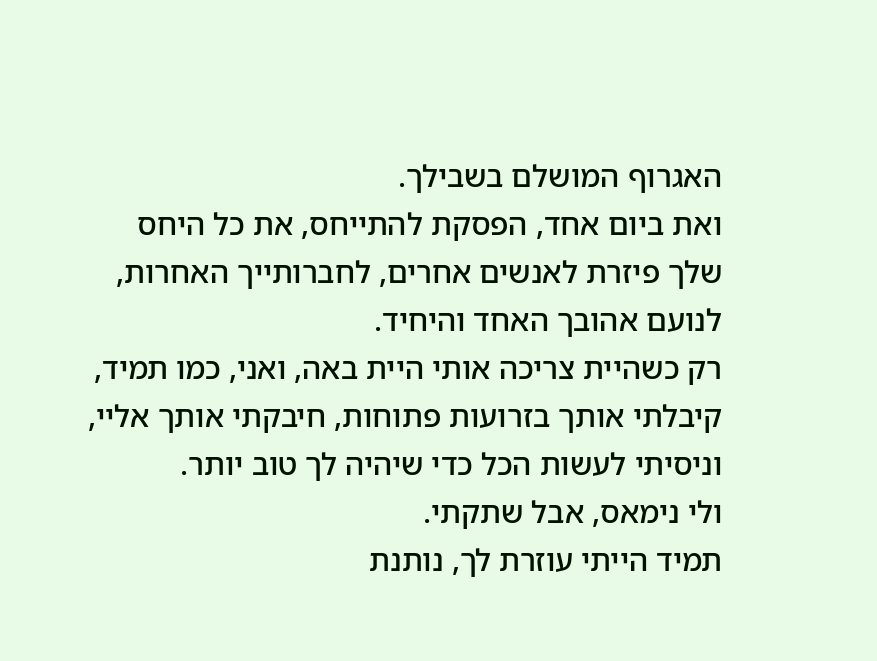האגרוף המושלם בשבילך.
ואת ביום אחד, הפסקת להתייחס, את כל היחס שלך פיזרת לאנשים אחרים, לחברותייך האחרות, לנועם אהובך האחד והיחיד.
רק כשהיית צריכה אותי היית באה, ואני, כמו תמיד, קיבלתי אותך בזרועות פתוחות, חיבקתי אותך אליי, וניסיתי לעשות הכל כדי שיהיה לך טוב יותר.
ולי נימאס, אבל שתקתי.
תמיד הייתי עוזרת לך, נותנת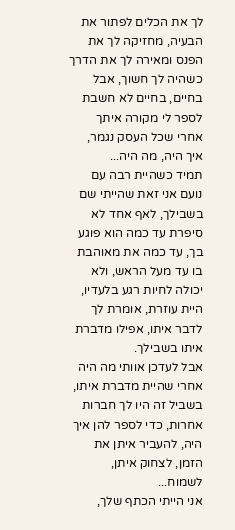לך את הכלים לפתור את הבעיה, מחזיקה לך את הפנס ומאירה לך את הדרך כשהיה לך חשוך, אבל בחיים, בחיים לא חשבת לספר לי מקורה איתך אחרי שכל העסק נגמר, איך היה, מה היה...
תמיד כשהיית רבה עם נועם אני זאת שהייתי שם בשבילך, לאף אחד לא סיפרת עד כמה הוא פוגע בך, עד כמה את מאוהבת בו עד מעל הראש, ולא יכולה לחיות רגע בלעדיו, היית עוזרת, אומרת לך לדבר איתו, אפילו מדברת איתו בשבילך.
אבל לעדכן אוותי מה היה אחרי שהיית מדברת איתו, בשביל זה היו לך חברות אחרות, כדי לספר להן איך היה, להעביר איתן את הזמן, לצחוק איתן, לשמוח...
אני הייתי הכתף שלך,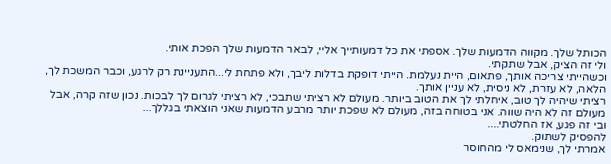הכותל שלך. מקווה הדמעות שלך. אספתי את כל דמעותייך אליי, לבאר הדמעות שלך הפכת אותי.
ולי זה הציק, אבל שתקתי.
וכשהייתי צריכה אותך, פתאום, היית נעלמת. הייתי דופקת בדלות ליבך, ולא פתחת לי...התעניינת רק לרגע, וכבר המשכת לך, הלאה, לא עזרת, לא ניסית, לא עניין אותך.
רציתי שיהיה לך טוב, איחלתי לך את הטוב ביותר. מעולם לא רציתי שתבכי, לא רציתי לגרום לך לבכות. נכון שזה קרה, אבל מעולם זה לא היה שווה. אני בטוחה בזה, מעולם לא שפכת יותר מרבע הדמעות שאני הוצאתי בגללך...
ובי זה פגע, אז החלטתי....
להפסיק לשתוק.
אמרתי לך, שנימאס לי מהחוסר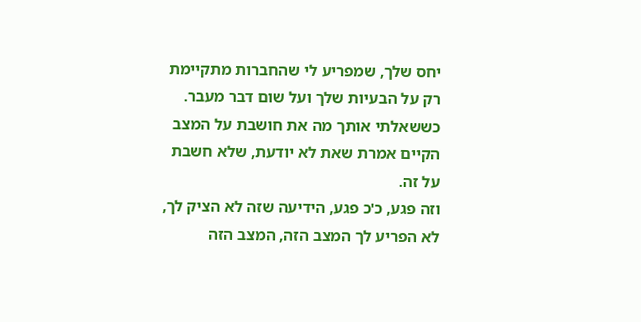יחס שלך, שמפריע לי שהחברות מתקיימת רק על הבעיות שלך ועל שום דבר מעבר.
כששאלתי אותך מה את חושבת על המצב הקיים אמרת שאת לא יודעת, שלא חשבת על זה.
וזה פגע, כ'כ פגע, הידיעה שזה לא הציק לך, לא הפריע לך המצב הזה, המצב הזה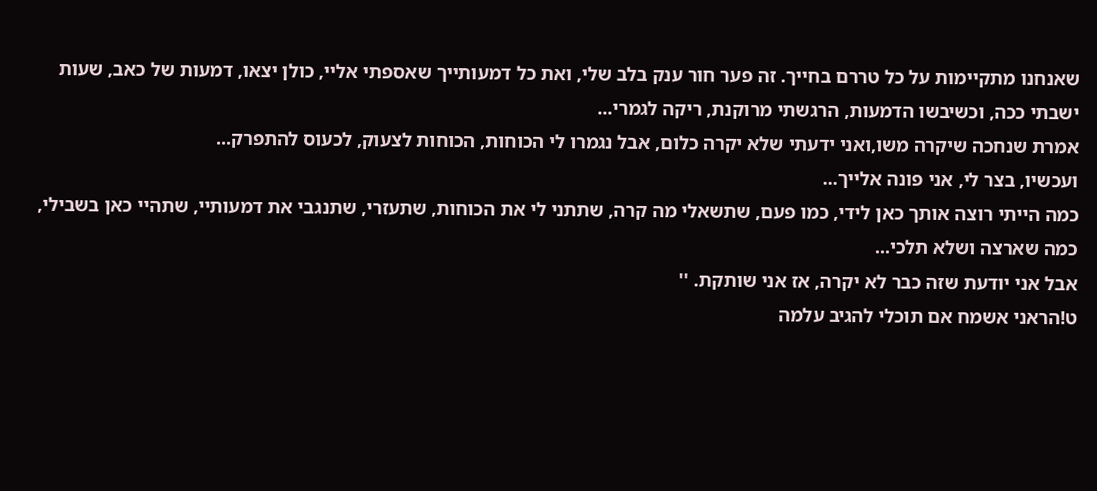שאנחנו מתקיימות על כל טררם בחייך. זה פער חור ענק בלב שלי, ואת כל דמעותייך שאספתי אליי, כולן יצאו, דמעות של כאב, שעות ישבתי ככה, וכשיבשו הדמעות, הרגשתי מרוקנת, ריקה לגמרי...
אמרת שנחכה שיקרה משו,ואני ידעתי שלא יקרה כלום, אבל נגמרו לי הכוחות, הכוחות לצעוק, לכעוס להתפרק...
ועכשיו, בצר לי, אני פונה אלייך...
כמה הייתי רוצה אותך כאן לידי, כמו פעם, שתשאלי מה קרה, שתתני לי את הכוחות, שתעזרי, שתנגבי את דמעותיי, שתהיי כאן בשבילי, כמה שארצה ושלא תלכי...
אבל אני יודעת שזה כבר לא יקרה, אז אני שותקת. ''
ט!הראני אשמח אם תוכלי להגיב עלמה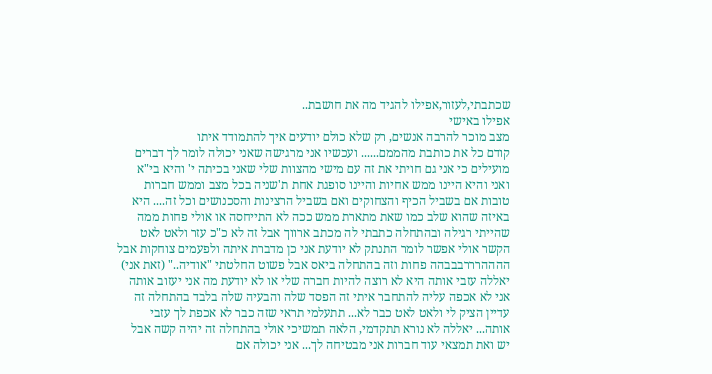שכתבתי,לעזור,אפילו להגיד מה את חושבת..
אפילו באישי
מצב מוכר להרבה אנשים, רק שלא כולם יודעים איך להתמודד איתו
קודם כל את כותבת מהממם...... ועכשיו אני מרגישה שאני יכולה לומר לך דברים מועילים כי אני גם חויתי את זה עם מישי מהצוות שלי שאני בכיתה י' והיא בי"א ואני והיא היינו ממש אחיות והיינו סופגת אחת ת'שניה בכל מצב וממש חברות טובות אם בשביל הכיף והצחוקים ואם בשביל הרצינות והסכנושים וכל זה.... היא באיזה שהוא שלב כמו שאת מתארת ממש ככה לא התייחסה או אולי פחות ממה שהייתי רגילה ובהתחלה כתבתי לה מכתב ארווך אבל זה לא כ"כ עזר ולאט לאט הקשר אולי אפשר לומר התנתק לא יודעת אני כן מדברת איתה ולפעמים צוחקות אבל ההההרררבבבהה פחות וזה בהתחלה ביאס אבל פשוט החלטתי "אודיה.." (זאת אני) יאללה עזבי אותה היא לא רוצה להיות חברה שלי או לא יודעת מה אני יעזוב אותה אני לא אכפה עליה להתחבר איתי זה הפסד שלה והבעיה שלה בלבד בהתחלה זה עדיין הציק לי ולאט לאט כבר לא... תתעלמי תראי שזה כבר לא אכפת לך עזבי אותה... יאללה לא נורא תתקדמי, הלאה תמשיכי אולי בהתחלה זה יהיה קשה אבל יש ואת תמצאי עוד חברות אני מבטיחה לך... אני יכולה אם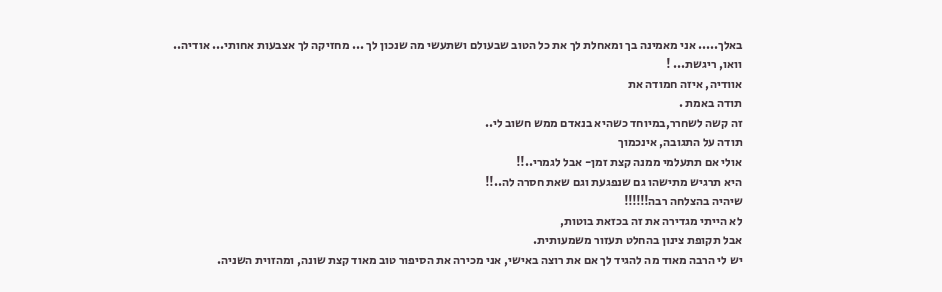באלך..... אני מאמינה בך ומאחלת לך את כל הטוב שבעולם ושתעשי מה שנכון לך ... מחזיקה לך אצבעות אחותי... אודיה..
וואו, ריגשת... !
אוודיה, איזה חמודה את
תודה באמת .
זה קשה לשחרר,במיוחד כשהיא בנאדם ממש חשוב לי..
תודה על התגובה, אינכמוך
אולי אם תתעלמי ממנה קצת זמן- אבל לגמרי..!!
היא תרגיש מתישהו גם שנפגעת וגם שאת חסרה לה..!!
שיהיה בהצלחה רבה!!!!!!
לא הייתי מגדירה את זה בכזאת בוטות,
אבל תקופת צינון בהחלט תעזור משמעותית.
יש לי הרבה מאוד מה להגיד לך אם את רוצה באישי, אני מכירה את הסיפור טוב מאוד קצת שונה, ומהזוית השניה.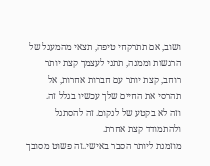ושוב, אם תתרקחי טיפה, תצאי מהמעגל של הרגשות וממנה, תתני לעצמך קצת יותר רוחב, קצת יותר עם חברות אחרות, אל תהרסי את החיים שלך עכשיו בגלל זה.
וזה לא בקטע של לנקום. זה להסתגל ולהתמודד קצת אחרת.
מוזמנת ליותר הסבר באישי..זה פשוט מסובך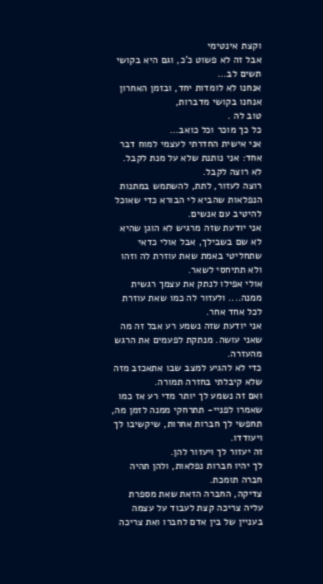וקצת אינטימי
אבל זה לא פשוט כ'כ, וגם היא בקושי תשים לב...
אנחנו לא לומדות יחד, ובזמן האחרון אנחנו בקושי מדברות,
טוב לה .
כל כך מוכר וכל כואב...
אני אישית החדרתי לעצמי למוח דבר אחד: אני נותנת שלא על מנת לקבל.
לא רוצה לקבל.
רוצה לעזור, לתת, להשתמש במתנות הנפלאות שהביא לי הבורא כדי שאוכל להיטיב עם אנשים.
אני יודעת שזה מרגיש לא הוגן שהיא לא שם בשבילך, אבל אולי כדאי שתחליטי באמת שאת עוזרת לה וזהו ולא תתיחסי לשאר.
אולי אפילו לנתק את עצמך רגשית ממנה.... ולעזור לה כמו שאת עוזרת לכל אחד אחר.
אני יודעת שזה נשמע רע אבל זה מה שאני עושה. מנתקת לפעמים את הרגש מהעזרה.
כדי לא להגיע למצב שבו אתאכזב מזה שלא קיבלתי בחזרה תמורה.
ואם זה נשמע לך יותר מדי רע אז כמו שאמרו לפניי- תתרחקי ממנה לזמן מה, תחפשי לך חברות אחרות, שיקשיבו לך ויעודדו.
זה יעזור לך ויעזור להן.
לך יהיו חברות נפלאות, ולהן תהיה חברה תומכת.
צדיקה, החברה הזאת שאת מספרת עליה צריכה קצת לעבוד על עצמה בעניין של בין אדם לחברו ואת צריכה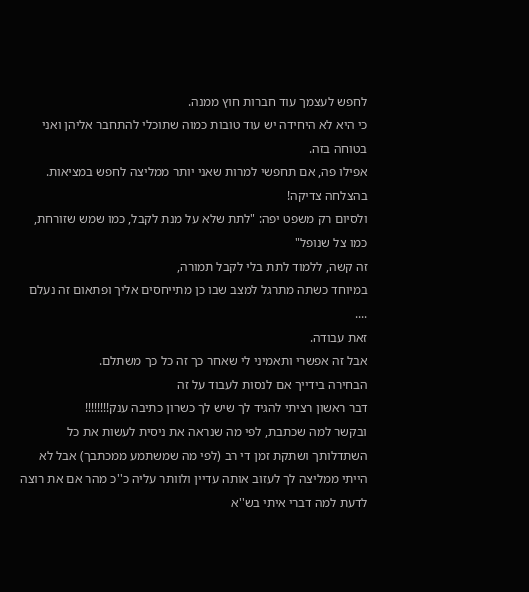לחפש לעצמך עוד חברות חוץ ממנה.
כי היא לא היחידה יש עוד טובות כמוה שתוכלי להתחבר אליהן ואני בטוחה בזה.
אפילו פה, אם תחפשי למרות שאני יותר ממליצה לחפש במציאות.
בהצלחה צדיקה!
ולסיום רק משפט יפה: "לתת שלא על מנת לקבל, כמו שמש שזורחת, כמו צל שנופל"
זה קשה, ללמוד לתת בלי לקבל תמורה,
במיוחד כשתה מתרגל למצב שבו כן מתייחסים אליך ופתאום זה נעלם ....
זאת עבודה.
אבל זה אפשרי ותאמיני לי שאחר כך זה כל כך משתלם.
הבחירה בידייך אם לנסות לעבוד על זה
דבר ראשון רציתי להגיד לך שיש לך כשרון כתיבה ענק!!!!!!!!
ובקשר למה שכתבת, לפי מה שנראה את ניסית לעשות את כל השתדלותך ושתקת זמן די רב (לפי מה שמשתמע ממכתבך) אבל לא הייתי ממליצה לך לעזוב אותה עדיין ולוותר עליה כ''כ מהר אם את רוצה לדעת למה דברי איתי בש''א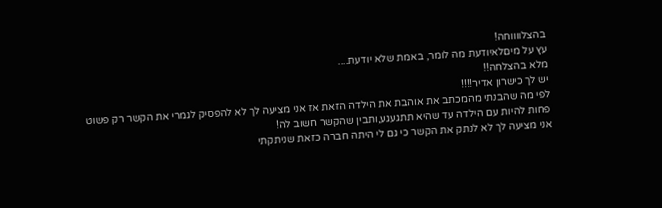בהצלווווחה!
עץ על מיםלאיודעת מה לומר, באמת שלא יודעת....
מלא בהצלחה!!
יש לך כישרון אדיר!!!!
לפי מה שהבנתי מהמכתב את אוהבת את הילדה הזאת אז אני מציעה לך לא להפסיק לגמרי את הקשר רק פשוט פחות להיות עם הילדה עד שהיא תתגעגע,ותבין שהקשר חשוב לה!
אני מציעה לך לא לנתק את הקשר כי גם לי היתה חברה כזאת שניתקתי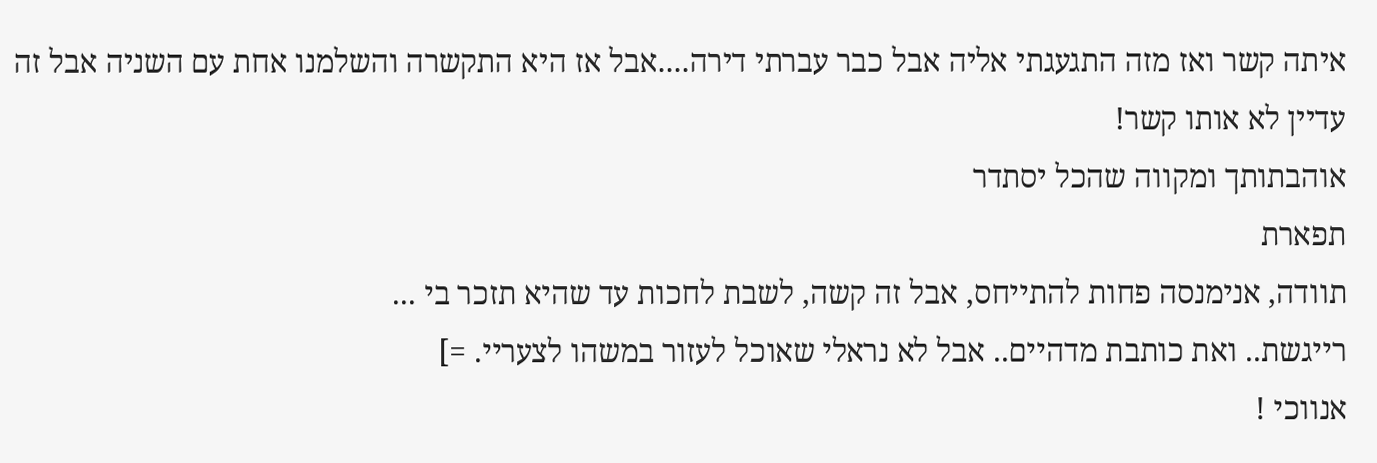איתה קשר ואז מזה התגעגתי אליה אבל כבר עברתי דירה....אבל אז היא התקשרה והשלמנו אחת עם השניה אבל זה עדיין לא אותו קשר!
אוהבתותך ומקווה שהכל יסתדר
תפארת
תוודה, אנימנסה פחות להתייחס, אבל זה קשה, לשבת לחכות עד שהיא תזכר בי ...
רייגשת.. ואת כותבת מדהיים.. אבל לא נראלי שאוכל לעזור במשהו לצעריי. =]
אנווכי !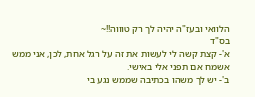הלוואי ובעז"ה יהיה לך רק טוווה!!~
בס"ד
א'- קצת קשה לי לעשות את זה על רגל אחת, לכן, אני ממש אשמח אם תפני אלי באישי.
ב'- יש לך משהו בכתיבה שממש נגע בי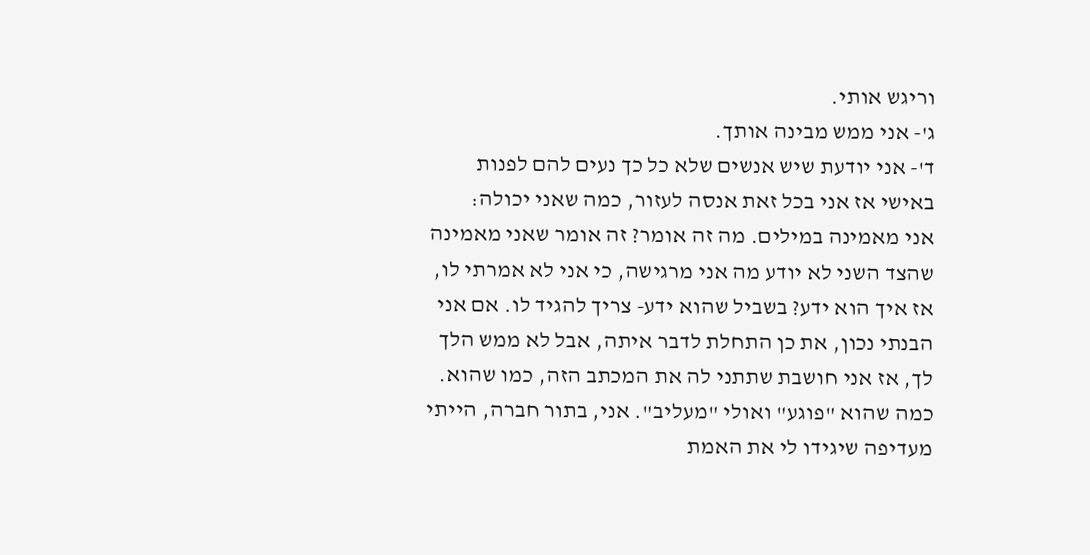וריגש אותי.
ג'- אני ממש מבינה אותך.
ד'- אני יודעת שיש אנשים שלא כל כך נעים להם לפנות באישי אז אני בכל זאת אנסה לעזור, כמה שאני יכולה:
אני מאמינה במילים. מה זה אומר? זה אומר שאני מאמינה שהצד השני לא יודע מה אני מרגישה, כי אני לא אמרתי לו, אז איך הוא ידע? בשביל שהוא ידע- צריך להגיד לו. אם אני הבנתי נכון, את כן התחלת לדבר איתה, אבל לא ממש הלך לך, אז אני חושבת שתתני לה את המכתב הזה, כמו שהוא. כמה שהוא "פוגע" ואולי "מעליב". אני, בתור חברה, הייתי מעדיפה שיגידו לי את האמת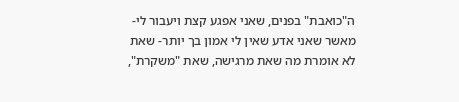ה"כואבת" בפנים, שאני אפגע קצת ויעבור לי- מאשר שאני אדע שאין לי אמון בך יותר- שאת לא אומרת מה שאת מרגישה, שאת "משקרת",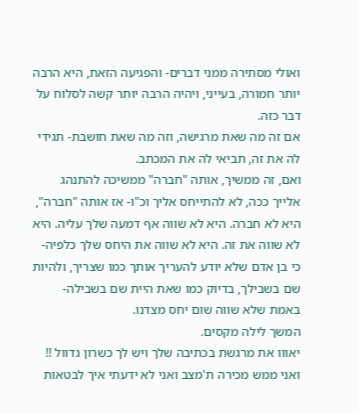ואולי מסתירה ממני דברים- והפגיעה הזאת, היא הרבה יותר חמורה, בעייני, ויהיה הרבה יותר קשה לסלוח על דבר כזה.
אם זה מה שאת מרגישה, וזה מה שאת חושבת- תגידי לה את זה, תביאי לה את המכתב.
ואם, זה ממשיך, אותה "חברה" ממשיכה להתנהג אלייך ככה, לא להתייחס אליך וכ"ו- אז אותה "חברה", היא לא חברה. היא לא שווה אף דמעה שלך עליה. היא לא שווה את זה. היא לא שווה את היחס שלך כלפיה- כי בן אדם שלא יודע להעריך אותך כמו שצריך, ולהיות שם בשבילך, בדיוק כמו שאת היית שם בשבילה- באמת שלא שווה שום יחס מצדנו.
המשך לילה מקסים.
יאווו את מרגשת בכתיבה שלך ויש לך כשרון גדוול !!
ואני ממש מכירה ת'מצב ואני לא ידעתי איך לבטאות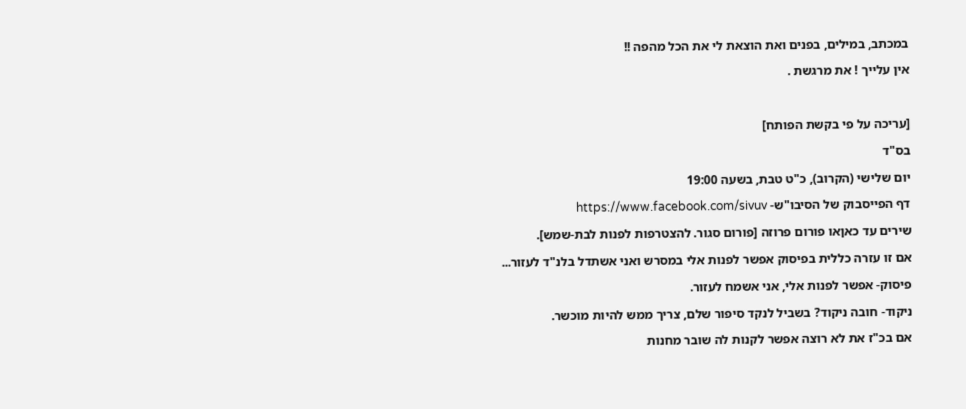במכתב, במילים, בפנים ואת הוצאת לי את הכל מהפה !!
אין עלייך ! את מרגשת .

[עריכה על פי בקשת הפותח]
בס"ד
יום שלישי (הקרוב), כ"ט טבת, בשעה 19:00
דף הפייסבוק של הסיבו"ש- https://www.facebook.com/sivuv
שירים עד כאןאו פורום פרוזה [פורום סגור. להצטרפות לפנות לבת-שמש].
אם זו עזרה כללית בפיסוק אפשר לפנות אלי במסרש ואני אשתדל בלנ"ד לעזור...
פיסוק- אפשר לפנות אלי, אני אשמח לעזור.
ניקוד- חובה ניקוד? בשביל לנקד סיפור שלם, צריך ממש להיות מוכשר.
אם בכ"ז את לא רוצה אפשר לקנות לה שובר מחנות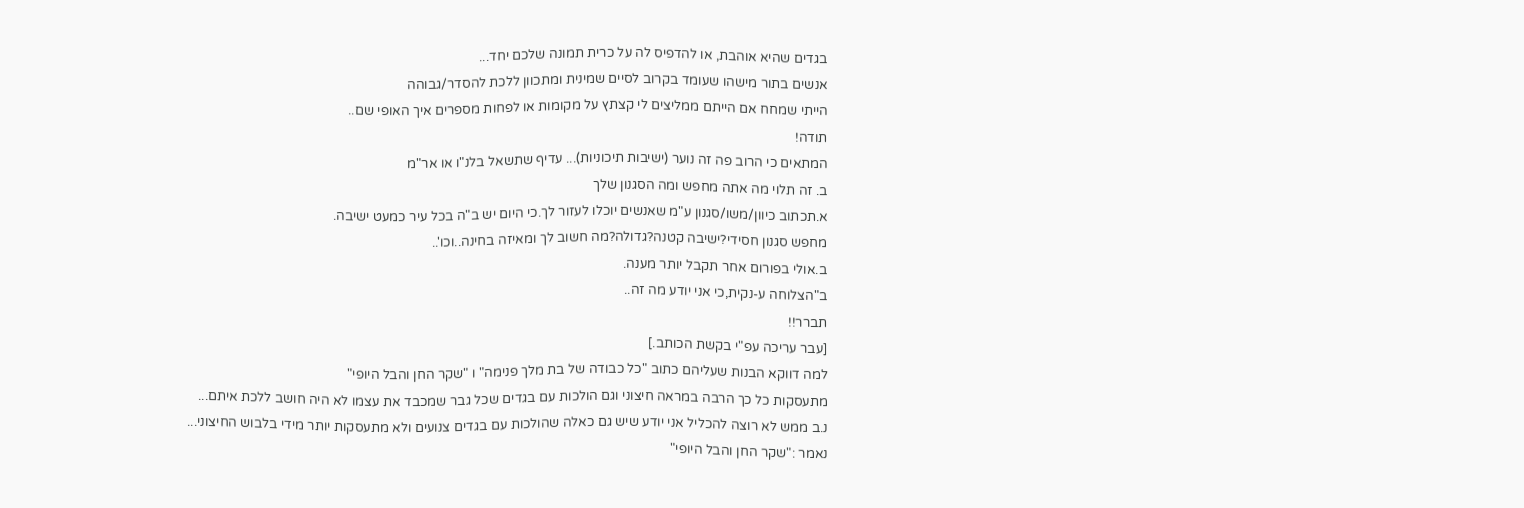בגדים שהיא אוהבת, או להדפיס לה על כרית תמונה שלכם יחד...
אנשים בתור מישהו שעומד בקרוב לסיים שמינית ומתכוון ללכת להסדר/גבוהה
הייתי שמחח אם הייתם ממליצים לי קצתץ על מקומות או לפחות מספרים איך האופי שם..
תודה!
המתאים כי הרוב פה זה נוער (ישיבות תיכוניות)... עדיף שתשאל בלנ"ו או אר"מ
ב. זה תלוי מה אתה מחפש ומה הסגנון שלך
א.תכתוב כיוון/משו/סגנון ע"מ שאנשים יוכלו לעזור לך.כי היום יש ב"ה בכל עיר כמעט ישיבה.
מחפש סגנון חסידי?ישיבה קטנה?גדולה?מה חשוב לך ומאיזה בחינה..וכו'..
ב.אולי בפורום אחר תקבל יותר מענה.
ב"הצלוחה ע-נקית,כי אני יודע מה זה..
תברר!!
[עבר עריכה עפ"י בקשת הכותב.]
למה דווקא הבנות שעליהם כתוב "כל כבודה של בת מלך פנימה" ו "שקר החן והבל היופי"
מתעסקות כל כך הרבה במראה חיצוני וגם הולכות עם בגדים שכל גבר שמכבד את עצמו לא היה חושב ללכת איתם...
נ.ב ממש לא רוצה להכליל אני יודע שיש גם כאלה שהולכות עם בגדים צנועים ולא מתעסקות יותר מידי בלבוש החיצוני...
נאמר :"שקר החן והבל היופי"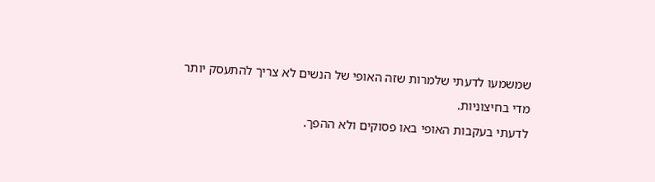שמשמעו לדעתי שלמרות שזה האופי של הנשים לא צריך להתעסק יותר מדי בחיצוניות.
לדעתי בעקבות האופי באו פסוקים ולא ההפך.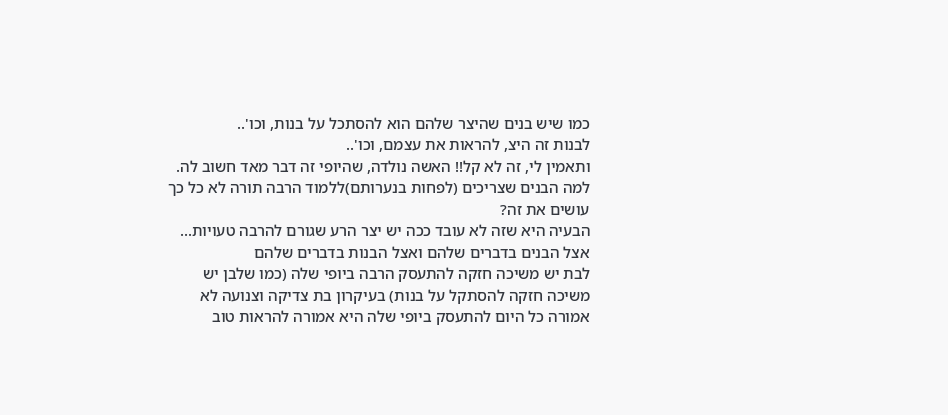כמו שיש בנים שהיצר שלהם הוא להסתכל על בנות, וכו'..
לבנות זה היצ, להראות את עצמם, וכו'..
ותאמין לי, זה לא קל!! האשה נולדה, שהיופי זה דבר מאד חשוב לה.
למה הבנים שצריכים (לפחות בנערותם)ללמוד הרבה תורה לא כל כך עושים את זה?
הבעיה היא שזה לא עובד ככה יש יצר הרע שגורם להרבה טעויות...
אצל הבנים בדברים שלהם ואצל הבנות בדברים שלהם
לבת יש משיכה חזקה להתעסק הרבה ביופי שלה (כמו שלבן יש משיכה חזקה להסתקל על בנות) בעיקרון בת צדיקה וצנועה לא אמורה כל היום להתעסק ביופי שלה היא אמורה להראות טוב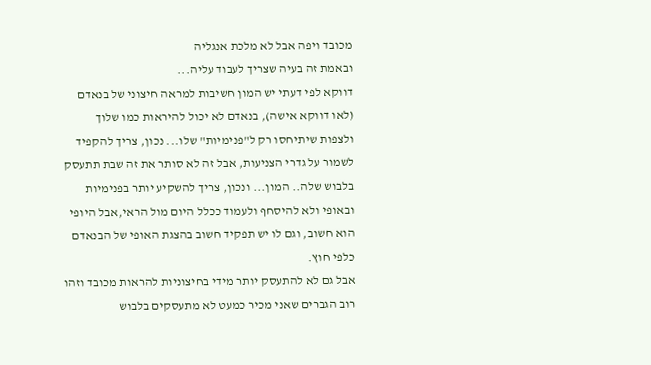מכובד ויפה אבל לא מלכת אנגליה
ובאמת זה בעיה שצריך לעבוד עליה...
דווקא לפי דעתי יש המון חשיבות למראה חיצוני של בנאדם (לאו דווקא אישה), בנאדם לא יכול להיראות כמו שלוך ולצפות שיתיחסו רק ל"פנימיות" שלו... נכון, צריך להקפיד לשמור על גדרי הצניעות, אבל זה לא סותר את זה שבת תתעסק בלבוש שלה.. המון... ונכון, צריך להשקיע יותר בפנימיות ובאופי ולא להיסחף ולעמוד ככלל היום מול הראי,אבל היופי הוא חשוב, וגם לו יש תפקיד חשוב בהצגת האופי של הבנאדם כלפי חוץ.
אבל גם לא להתעסק יותר מידי בחיצוניות להראות מכובד וזהו
רוב הגברים שאני מכיר כמעט לא מתעסקים בלבוש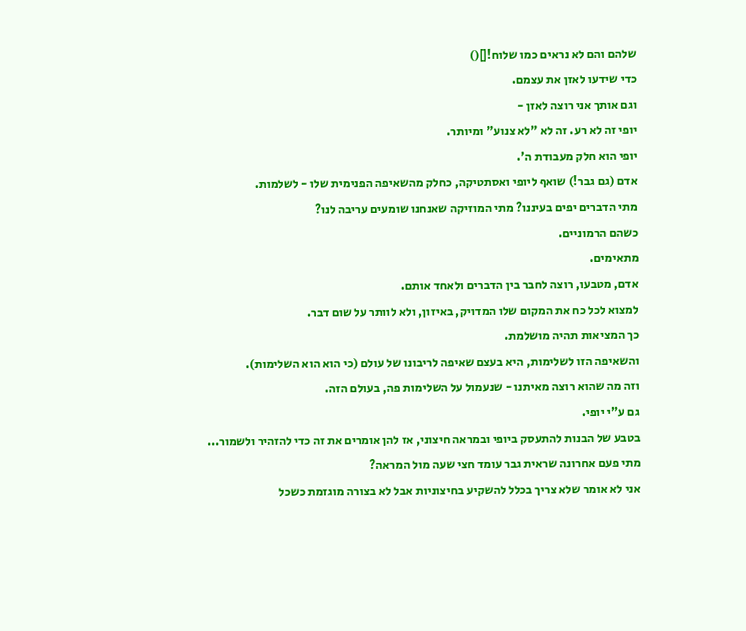שלהם והם לא נראים כמו שלוח![]()
כדי שידעו לאזן את עצמם.
וגם אותך אני רוצה לאזן -
יופי זה לא רע. זה לא "לא צנוע" ומיותר.
יופי הוא חלק מעבודת ה'.
אדם (גם גבר!) שואף ליופי ואסתטיקה, כחלק מהשאיפה הפנימית שלו - לשלמות.
מתי הדברים יפים בעיננו? מתי המוזיקה שאנחנו שומעים עריבה לנו?
כשהם הרמוניים.
מתאימים.
אדם, מטבעו, רוצה לחבר בין הדברים ולאחד אותם.
למצוא לכל כח את המקום שלו המדויק, באיזון, ולא לוותר על שום דבר.
כך המציאות תהיה מושלמת.
והשאיפה הזו לשלימות, היא בעצם שאיפה לריבונו של עולם (כי הוא הוא השלימות).
וזה מה שהוא רוצה מאיתנו - שנעמול על השלימות פה, בעולם הזה.
גם ע"י יופי.
בטבע של הבנות להתעסק ביופי ובמראה חיצוני, אז להן אומרים את זה כדי להזהיר ולשמור...
מתי פעם אחרונה שראית גבר עומד חצי שעה מול המראה?
אני לא אומר שלא צריך בכלל להשקיע בחיצוניות אבל לא בצורה מוגזמת כשכל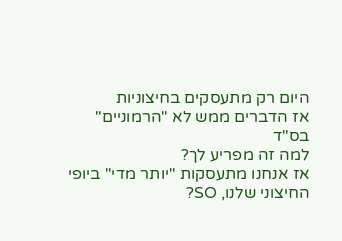היום רק מתעסקים בחיצוניות
אז הדברים ממש לא "הרמוניים"
בס"ד
למה זה מפריע לך?
אז אנחנו מתעסקות "יותר מדי" ביופי החיצוני שלנו, SO?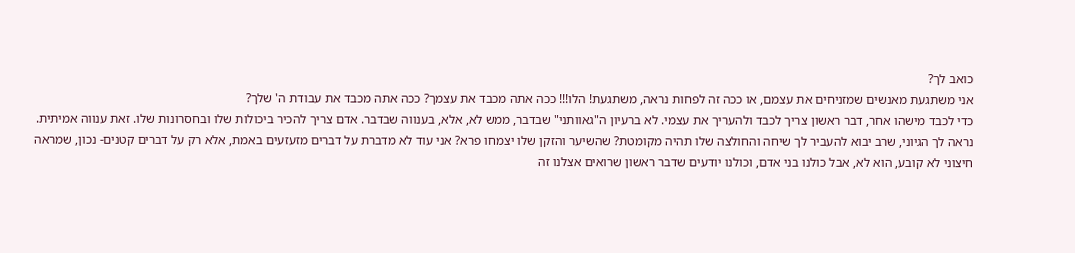כואב לך?
אני משתגעת מאנשים שמזניחים את עצמם, או ככה זה לפחות נראה, משתגעת! הלו!!! ככה אתה מכבד את עצמך? ככה אתה מכבד את עבודת ה' שלך?
כדי לכבד מישהו אחר, דבר ראשון צריך לכבד ולהעריך את עצמי. לא ברעיון ה"גאוותני" שבדבר, ממש לא, אלא, בענווה שבדבר. אדם צריך להכיר ביכולות שלו ובחסרונות שלו. זאת ענווה אמיתית.
נראה לך הגיוני, שרב יבוא להעביר לך שיחה והחולצה שלו תהיה מקומטת? שהשיער והזקן שלו יצמחו פרא? אני עוד לא מדברת על דברים מזעזעים באמת, אלא רק על דברים קטנים- נכון, שמראה חיצוני לא קובע, הוא לא, אבל כולנו בני אדם, וכולנו יודעים שדבר ראשון שרואים אצלנו זה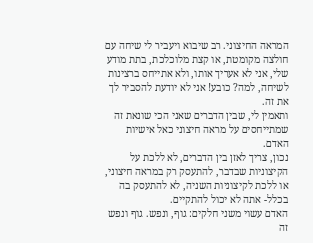המראה החיצוני. רב שיבוא ויעביר לי שיחה עם חולצה מקומטת, או קצת מלוכלכת, בתת מודע שלי, אני לא אעריך אותו, ולא אתייחס ברצינות לשיחה, למה? כובע! אני לא יודעת להסביר לך את זה.
ותאמין לי, שבין הדברים שאני הכי שונאת זה שמתייחסים על מראה חיצוני כאל אישיות האדם.
נכון, צריך לאזן בין הדברים, לא ללכת על הקיצוניות שבדבר, להתעסק רק במראה חיצוני, או ללכת לקיצוניות השניה, לא להתעסק בה בכלל- אתה לא יכול להתקיים.
האדם עשוי משני חלקים: גוף, ונפש. גוף ונפש זה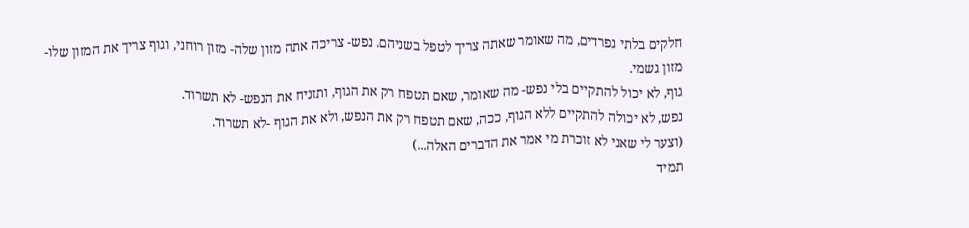חלקים בלתי נפרדים, מה שאומר שאתה צריך לטפל בשניהם. נפש- צריכה אתה מזון שלה- מזון רוחני, וגוף צריך את המזון שלו- מזון גשמי.
גוף, לא יכול להתקיים בלי נפש- מה שאומר, שאם תטפח רק את הגוף, ותזניח את הנפש- לא תשרוד.
נפש, לא יכולה להתקיים ללא הגוף, ככה, שאם תטפח רק את הנפש, ולא את הגוף -לא תשרוד.
(וצער לי שאני לא זוכרת מי אמר את הדברים האלה...)
תמיד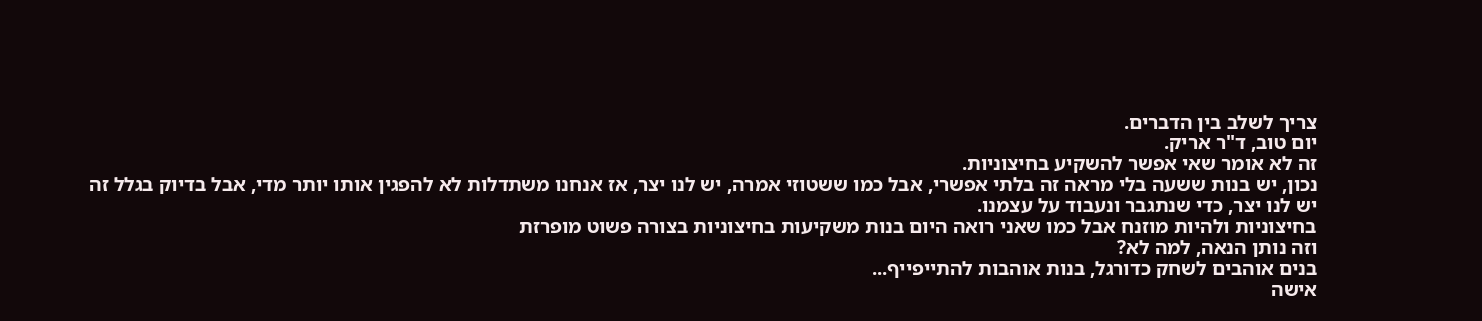צריך לשלב בין הדברים.
יום טוב, ד"ר אריק.
זה לא אומר שאי אפשר להשקיע בחיצוניות.
נכון, יש בנות ששעה בלי מראה זה בלתי אפשרי, אבל כמו ששטוזי אמרה, יש לנו יצר, אז אנחנו משתדלות לא להפגין אותו יותר מדי, אבל בדיוק בגלל זה יש לנו יצר, כדי שנתגבר ונעבוד על עצמנו.
בחיצוניות ולהיות מוזנח אבל כמו שאני רואה היום בנות משקיעות בחיצוניות בצורה פשוט מופרזת
וזה נותן הנאה, למה לא?
בנים אוהבים לשחק כדורגל, בנות אוהבות להתייפייף...
אישה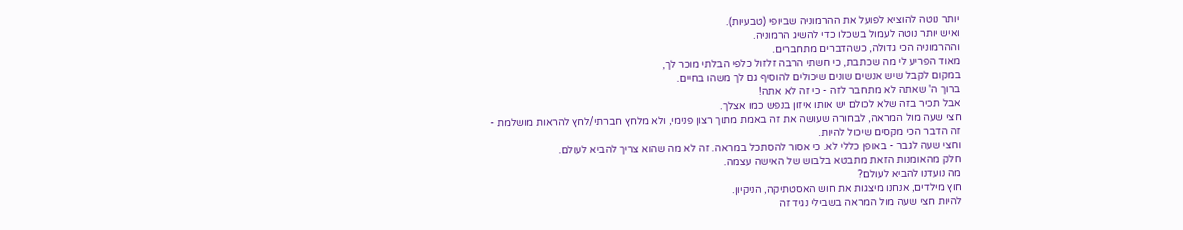יותר נוטה להוציא לפועל את ההרמוניה שביופי (טבעיות).
ואיש יותר נוטה לעמול בשכלו כדי להשיג הרמוניה.
וההרמוניה הכי גדולה, כשהדברים מתחברים.
מאוד הפריע לי מה שכתבת, כי חשתי הרבה זלזול כלפי הבלתי מוכר לך,
במקום לקבל שיש אנשים שונים שיכולים להוסיף גם לך משהו בחיים.
ברוך ה' שאתה לא מתחבר לזה - כי זה לא אתה!
אבל תכיר בזה שלא לכולם יש אותו איזון בנפש כמו אצלך.
חצי שעה מול המראה, לבחורה שעושה את זה באמת מתוך רצון פנימי, ולא מלחץ חברתי/לחץ להראות מושלמת -
זה הדבר הכי מקסים שיכול להיות.
וחצי שעה לגבר - באופן כללי לא. כי אסור להסתכל במראה. זה לא מה שהוא צריך להביא לעולם.
חלק מהאומנות הזאת מתבטא בלבוש של האישה עצמה.
מה נועדנו להביא לעולם?
חוץ מילדים, אנחנו מיצגות את חוש האסטתיקה, הניקיון.
להיות חצי שעה מול המראה בשבילי נגיד זה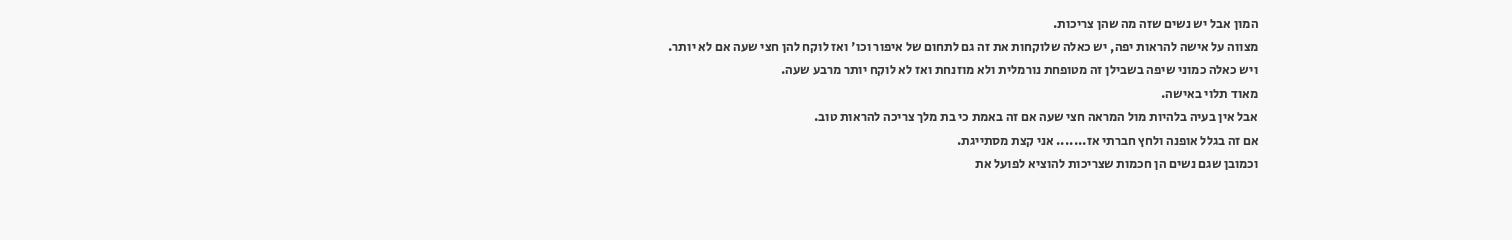המון אבל יש נשים שזה מה שהן צריכות.
מצווה על אישה להראות יפה, יש כאלה שלוקחות את זה גם לתחום של איפור וכו' ואז לוקח להן חצי שעה אם לא יותר.
ויש כאלה כמוני שיפה בשבילן זה מטופחת נורמלית ולא מוזנחת ואז לא לוקח יותר מרבע שעה.
מאוד תלוי באישה.
אבל אין בעיה בלהיות מול המראה חצי שעה אם זה באמת כי בת מלך צריכה להראות טוב.
אם זה בגלל אופנה ולחץ חברתי אז....... אני קצת מסתייגת.
וכמובן שגם נשים הן חכמות שצריכות להוציא לפועל את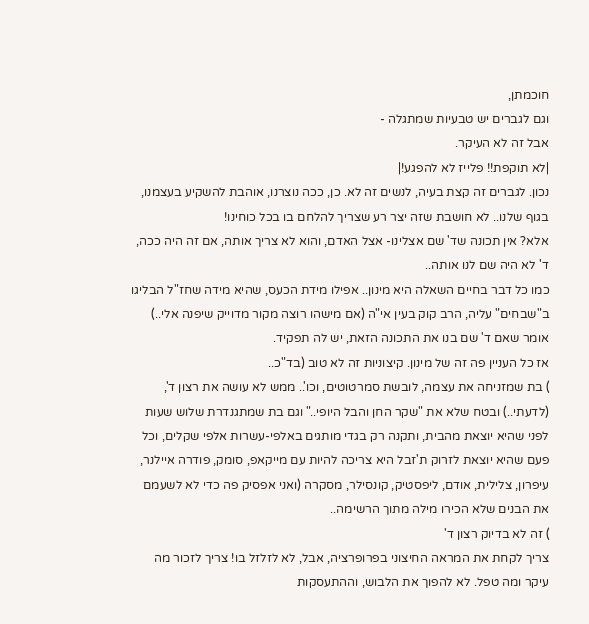חוכמתן,
וגם לגברים יש טבעיות שמתגלה -
אבל זה לא העיקר.
|לא תוקפת!! פלייז לא להפגע!|
נכון. לגברים זה קצת בעיה, לנשים זה לא. כן, ככה נוצרנו, אוהבת להשקיע בעצמנו, בגוף שלנו.. לא חושבת שזה יצר רע שצריך להלחם בו בכל כוחינו!
אלא? אין תכונה שד' שם אצלינו- אצל האדם, והוא לא צריך אותה, אם זה היה ככה, ד' לא היה שם לנו אותה..
כמו כל דבר בחיים השאלה היא מינון.. אפילו מידת הכעס, שהיא מידה שחז"ל הבליגו ב"שבחים" עליה, הרב קוק בעין אי"ה (אם מישהו רוצה מקור מדוייק שיפנה אלי..) אומר שאם ד' שם בנו את התכונה הזאת, יש לה תפקיד.
אז כל העניין פה זה של מינון. קיצוניות זה לא טוב (בד"כ..
) בת שמזניחה את עצמה, לובשת סמרטוטים, וכו'.. ממש לא עושה את רצון ד', (לדעתי..) ובטח שלא את "שקר החן והבל היופי.." וגם בת שמתגנדרת שלוש שעות לפני שהיא יוצאת מהבית, ותקנה רק בגדי מותגים באלפי-עשרות אלפי שקלים, וכל פעם שהיא יוצאת לזרוק ת'זבל היא צריכה להיות עם מייקאפ, סומק, פודרה איילנר, עיפרון, צלילית, אודם, ליפסטיק, קונסילר, מסקרה (ואני אפסיק פה כדי לא לשעמם את הבנים שלא הכירו מילה מתוך הרשימה..
) זה לא בדיוק רצון ד'
צריך לקחת את המראה החיצוני בפרופרציה, אבל, לא לזלזל בו! צריך לזכור מה עיקר ומה טפל. לא להפוך את הלבוש, וההתעסקות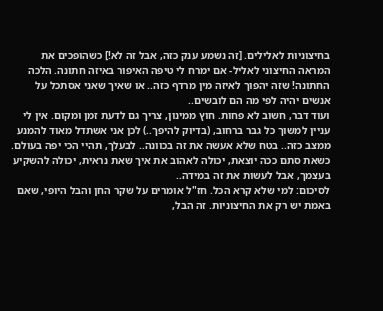בחיצוניות לאלילים. [זה נשמע ענק כזה, אבל זה לא!] כשהופכים את המראה החיצוני לאליל- אם ימרח לי טיפה האיפור באיזה חתונה. הלכה החתונה! שזה יהפוך לאיזה מין מרדף כזה.. או שאיך שאני אסתכל על אנשים יהיה לפי מה הם לובשים..
ועוד דבר, חשוב לא פחות. חוץ ממינון, צריך גם לדעת זמן ומקום. אין לי עניין למשוך כל גבר ברחוב, (בדיוק להיפך..) לכן אני אשתדל מאוד להמנע ממצב כזה.. בטח שלא אעשה את זה בכוונה.. לבעלך, תהיי הכי יפה בעולם. כשאת סתם ככה יוצאת, יכולה לאהוב את איך שאת נראית, יכולה להשקיע בעצמך, אבל לעשות את זה במידה..
לסיכום: למי שלא קרא הכל. חז"ל אומרים על שקר החן והבל היופי, שאם באמת יש רק את החיצוניות. זה הבל,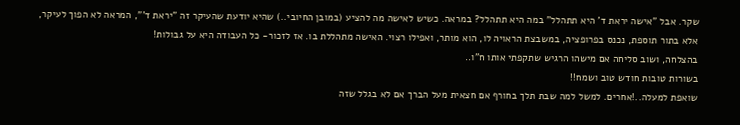שקר. אבל "אישה יראת ד' היא תתהלל" במה היא תתהלל? במראה. כשיש לאישה מה להציע (במובן החיובי..) שהיא יודעת שהעיקר זה "יראת ד'", המראה לא הפוך לעיקר, אלא בתור תוספת, נכנס בפרופציה, במשבצת הראויה לו, הוא מותר, ואפילו רצוי. האישה מתהללת בו. אז לזכור- כל העבודה היא על גבולות!
בהצלחה, ושוב סליחה אם מישהו הרגיש שתקפתי אותו ח"ו..
בשורות טובות חודש טוב ושמח!!
שואפת למעלה..!אחרים. למשל למה שבת תלך בחורף אם חצאית מעל הברך אם לא בגלל שזה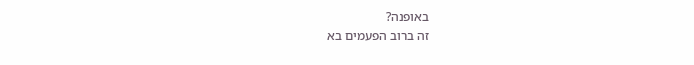באופנה?
זה ברוב הפעמים בא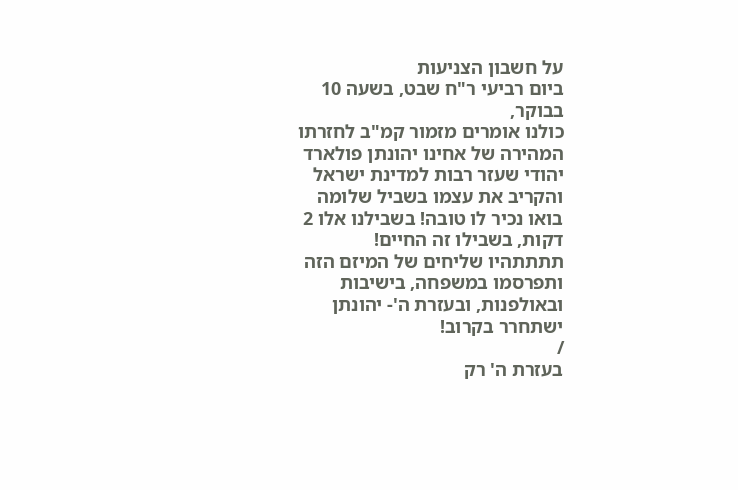על חשבון הצניעות
ביום רביעי ר"ח שבט, בשעה 10 בבוקר,
כולנו אומרים מזמור קמ"ב לחזרתו המהירה של אחינו יהונתן פולארד
יהודי שעזר רבות למדינת ישראל
והקריב את עצמו בשביל שלומה
בואו נכיר לו טובה! בשבילנו אלו 2 דקות, בשבילו זה החיים!
תתתתהיו שליחים של המיזם הזה ותפרסמו במשפחה, בישיבות ובאולפנות, ובעזרת ה'- יהונתן ישתחרר בקרוב!
/
בעזרת ה' רק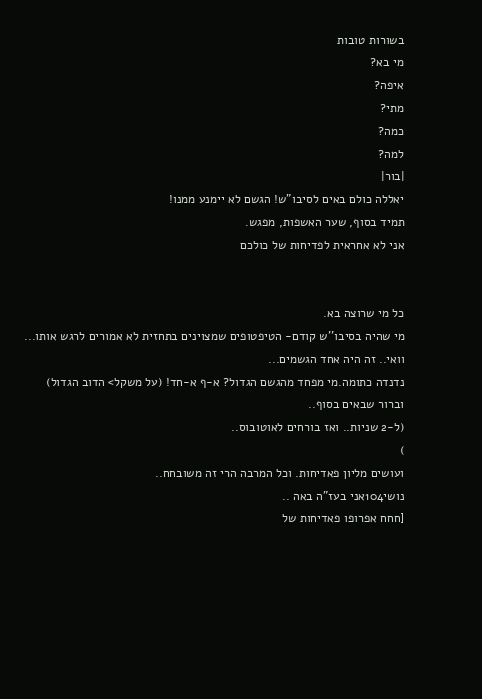בשורות טובות
מי בא?
איפה?
מתי?
כמה?
למה?
|בור|
יאללה כולם באים לסיבו"ש! הגשם לא יימנע ממנו!
תמיד בסוף, שער האשפות, מפגש.
אני לא אחראית לפדיחות של כולכם


כל מי שרוצה בא.
מי שהיה בסיבו''ש קודם- הטיפטופים שמצוינים בתחזית לא אמורים לרגש אותו...
וואי.. זה היה אחד הגשמים...
נדנדה כתומה.מי מפחד מהגשם הגדול? א-ף א-חד! (על משקל> הדוב הגדול)
וברור שבאים בסוף..
(ל-2 שניות.. ואז בורחים לאוטובוס..
)
ועושים מליון פאדיחות. וכל המרבה הרי זה משובחח..
נושי104אני בעז"ה באה ..
[חחח אפרופו פאדיחות של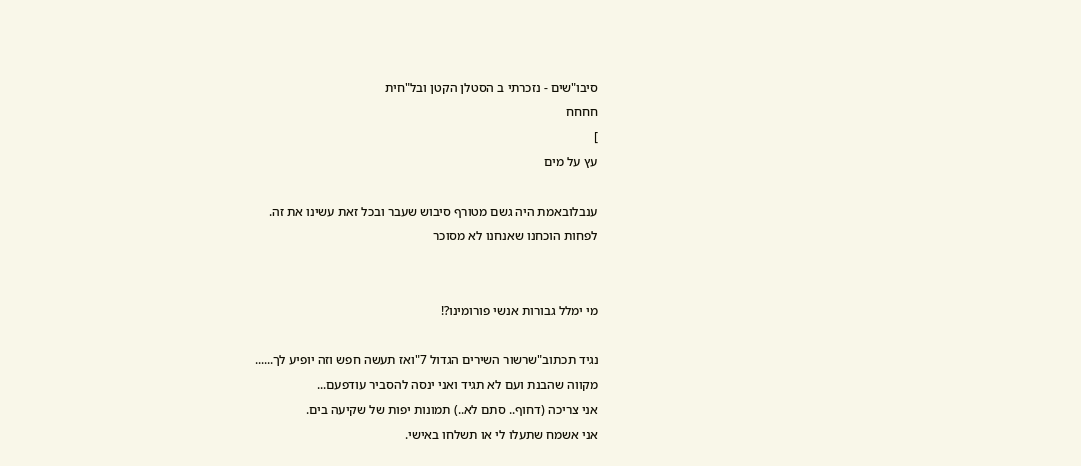סיבו"שים - נזכרתי ב הסטלן הקטן ובל"חית
חחחח
]
עץ על מים

ענבלובאמת היה גשם מטורף סיבוש שעבר ובכל זאת עשינו את זה.
לפחות הוכחנו שאנחנו לא מסוכר


מי ימלל גבורות אנשי פורומינו?!

נגיד תכתוב"שרשור השירים הגדול 7"ואז תעשה חפש וזה יופיע לך......
מקווה שהבנת ועם לא תגיד ואני ינסה להסביר עודפעם...
אני צריכה (דחוף.. סתם לא..) תמונות יפות של שקיעה בים.
אני אשמח שתעלו לי או תשלחו באישי.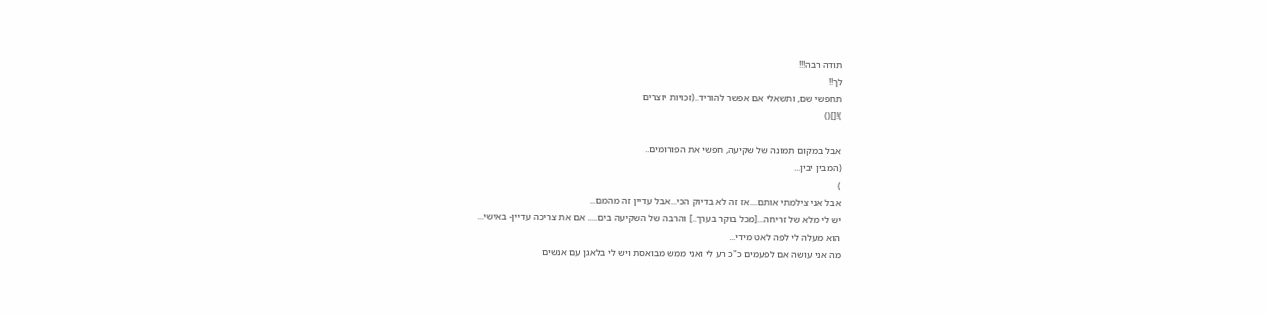תודה רבה!!!
לך!!
תחפשי שם, ותשאלי אם אפשר להוריד..(זכויות יוצרים
)![]()

אבל במקום תמונה של שקיעה, חפשי את הפורומים..
(המבין יבין...
)
אבל אני צילמתי אותם....אז זה לא בדיוק הכי...אבל עדיין זה מהמם...
יש לי מלא של זריחה...[מכל בוקר בערך..] והרבה של השקיעה בים..... אם את צריכה עדיין- באישי...
הוא מעלה לי לפה לאט מידי...
מה אני עושה אם לפעמים כ"כ רע לי ואני ממש מבואסת ויש לי בלאגן עם אנשים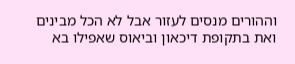וההורים מנסים לעזור אבל לא הכל מבינים ואת בתקופת דיכאון וביאוס שאפילו בא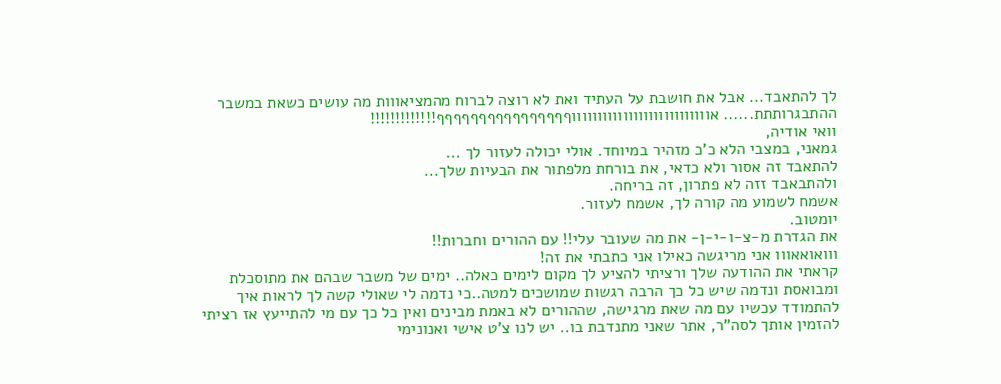לך להתאבד... אבל את חושבת על העתיד ואת לא רוצה לברוח מהמציאווות מה עושים כשאת במשבר ההתבגרותתת...... אוווווווווווווווווווווווווווףףףףףףףףףףףףףףףף!!!!!!!!!!!!!
וואי אודיה,
גמאני, במצבי הלא כ'כ מזהיר במיוחד. אולי יכולה לעזור לך ...
להתאבד זה אסור ולא כדאי, את בורחת מלפתור את הבעיות שלך...
ולהתבאבד זזה לא פתרון, זה בריחה.
אשמח לשמוע מה קורה לך, אשמח לעזור.
יומטוב.
את הגדרת מ-צ-ו-י-ן- את מה שעובר עלי!! עם ההורים וחברות!!
ווואואאווו אני מריגשה כאילו אני כתבתי את זה!
קראתי את ההודעה שלך ורציתי להציע לך מקום לימים כאלה.. ימים של משבר שבהם את מתוסכלת ומבואסת ונדמה שיש כל כך הרבה רגשות שמושכים למטה..כי נדמה לי שאולי קשה לך לראות איך להתמודד עכשיו עם מה שאת מרגישה, שההורים לא באמת מבינים ואין כל כך עם מי להתייעץ אז רציתי להזמין אותך לסה"ר, אתר שאני מתנדבת בו.. יש לנו צ'ט אישי ואנונימי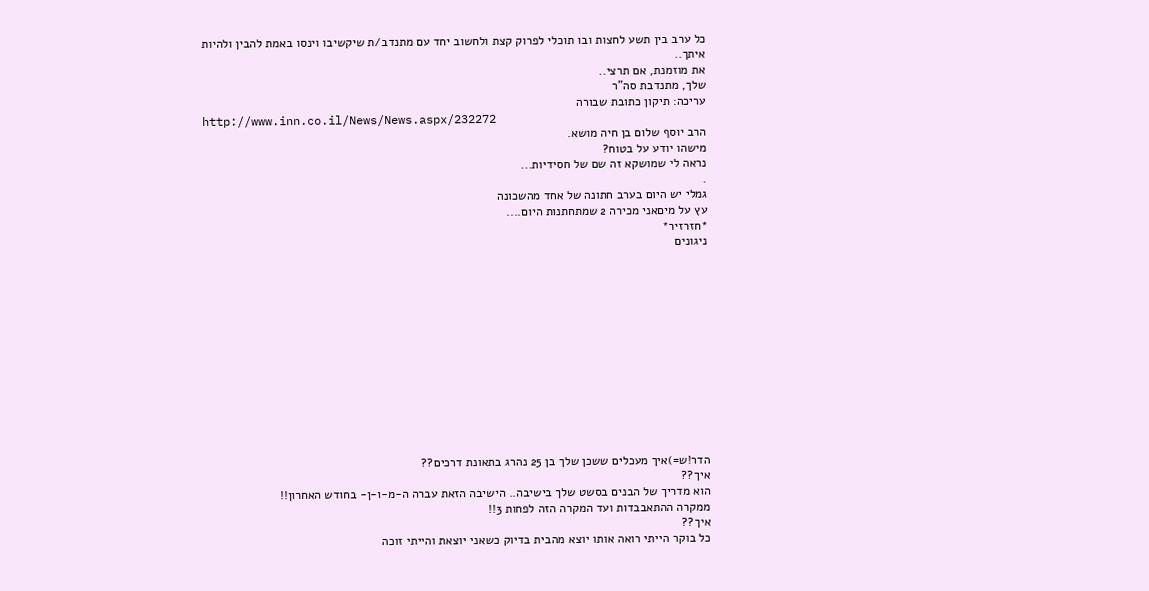כל ערב בין תשע לחצות ובו תוכלי לפרוק קצת ולחשוב יחד עם מתנדב/ת שיקשיבו וינסו באמת להבין ולהיות איתך..
את מוזמנת, אם תרצי..
שלך, מתנדבת סה"ר
עריכה: תיקון כתובת שבורה
http://www.inn.co.il/News/News.aspx/232272
הרב יוסף שלום בן חיה מושא.
מישהו יודע על בטוח?
נראה לי שמושקא זה שם של חסידיות...
.
גמלי יש היום בערב חתונה של אחד מהשכונה
עץ על מיםאני מכירה 2 שמתחתנות היום....
*חזרזיר*
ניגונים













הדר!ש=)איך מעכלים ששכן שלך בן 25 נהרג בתאונת דרכים??
איך??
הוא מדריך של הבנים בסשט שלך בישיבה.. הישיבה הזאת עברה ה-מ-ו-ן- בחודש האחרון!!
ממקרה ההתאבבדות ועד המקרה הזה לפחות 3!!
איך??
כל בוקר הייתי רואה אותו יוצא מהבית בדיוק כשאני יוצאת והייתי זוכה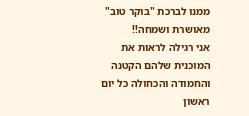ממנו לברכת "בוקר טוב" מאושרת ושמחה!!
אני רגילה לראות את המוכנית שלהם הקטנה והחמודה והכחולה כל יום ראשון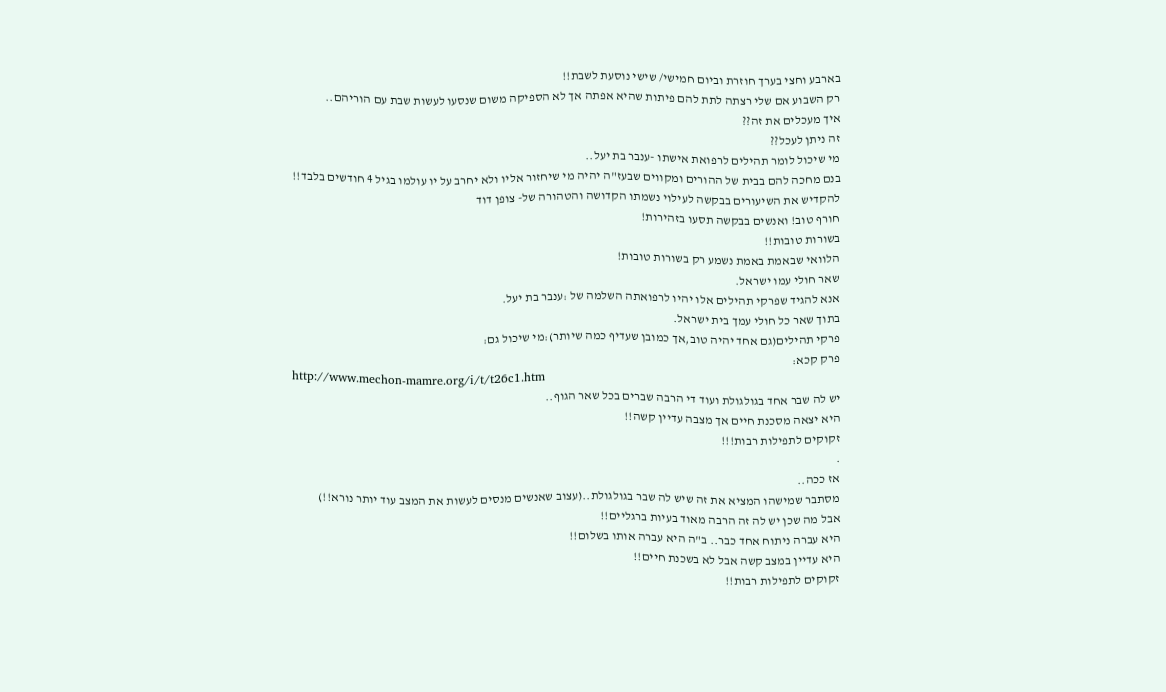בארבע וחצי בערך חוזרת וביום חמישי/ שישי נוסעת לשבת!!
רק השבוע אם שלי רצתה לתת להם פיתות שהיא אפתה אך לא הספיקה משום שנסעו לעשות שבת עם הוריהם..
איך מעכלים את זה??
זה ניתן לעכל??
מי שיכול לומר תהילים לרפואת אישתו -ענבר בת יעל..
בנם מחכה להם בבית של ההורים ומקווים שבעז"ה יהיה מי שיחזור אליו ולא יחרב על יו עולמו בגיל 4 חודשים בלבד!!
להקדיש את השיעורים בבקשה לעילוי נשמתו הקדושה והטהורה של- צופן דוד
חורף טוב! ואנשים בבקשה תסעו בזהירות!
בשורות טובות!!
הלוואי שבאמת באמת נשמע רק בשורות טובות!
שאר חולי עמו ישראל.
אנא להגיד שפרקי תהילים אלו יהיו לרפואתה השלמה של :ענבר בת יעל.
בתוך שאר כל חולי עמך בית ישראל.
פרקי תהילים(גם אחד יהיה טוב,אך כמובן שעדיף כמה שיותר):מי שיכול גם:
פרק קכא:
http://www.mechon-mamre.org/i/t/t26c1.htm
יש לה שבר אחד בגולגולת ועוד די הרבה שברים בכל שאר הגוף..
היא יצאה מסכנת חיים אך מצבה עדיין קשה!!
זקוקים לתפילות רבות!!!
.
אז ככה..
מסתבר שמישהו המציא את זה שיש לה שבר בגולגולת..(עצוב שאנשים מנסים לעשות את המצב עוד יותר נורא!!)
אבל מה שכן יש לה זה הרבה מאוד בעיות ברגליים!!
היא עברה ניתוח אחד כבר.. ב"ה היא עברה אותו בשלום!!
היא עדיין במצב קשה אבל לא בשכנת חיים!!
זקוקים לתפילות רבות!!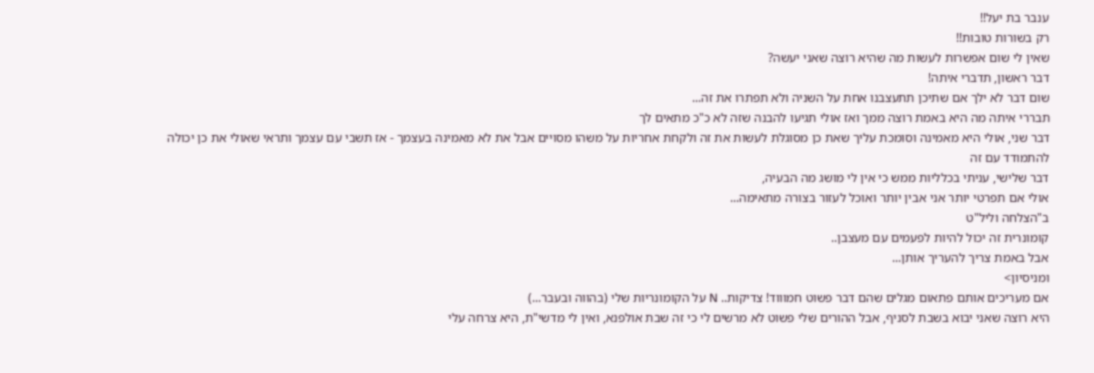ענבר בת יעל!!
רק בשורות טובות!!
שאין לי שום אפשרות לעשות מה שהיא רוצה שאני יעשה?
דבר ראשון, תדברי איתה!
שום דבר לא ילך אם שתיכן תתעצבנו אחת על השניה ולא תפתרו את זה...
תבררי איתה מה היא באמת רוצה ממך ואז אולי תגיעו להבנה שזה לא כ"כ מתאים לך
דבר שני, אולי היא מאמינה וסומכת עליך שאת כן מסוגלת לעשות את זה ולקחת אחריות על משהו מסויים אבל את לא מאמינה בעצמך - אז תשבי עם עצמך ותראי שאולי את כן יכולה להתמודד עם זה
דבר שלישי, עניתי בכלליות ממש כי אין לי מושג מה הבעיה,
אולי אם תפרטי יותר אני אבין יותר ואוכל לעזור בצורה מתאימה...
ב"הצלחה וליל"ט
קומונרית זה יכול להיות לפעמים עם מעצבן..
אבל באמת צריך להעריך אותן...
ומניסיון>
אם מעריכים אותם פתאום מגלים שהם דבר פשוט חמוווד! צדיקות.. N על הקומונריות שלי (בהווה ובעבר...)
היא רוצה שאני יבוא בשבת לסניף, אבל ההורים שלי פשוט לא מרשים לי כי זה שבת אולפנא, ואין לי מדשי"ת, היא צרחה עלי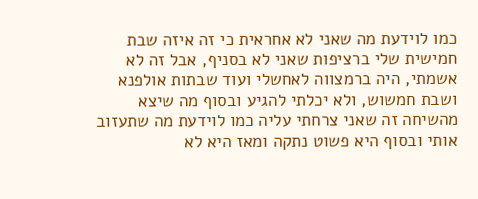כמו לוידעת מה שאני לא אחראית כי זה איזה שבת חמישית שלי ברציפות שאני לא בסניף, אבל זה לא אשמתי, היה ברמצווה לאחשלי ועוד שבתות אולפנא ושבת חמשוש, ולא יכלתי להגיע ובסוף מה שיצא מהשיחה זה שאני צרחתי עליה כמו לוידעת מה שתעזוב אותי ובסוף היא פשוט נתקה ומאז היא לא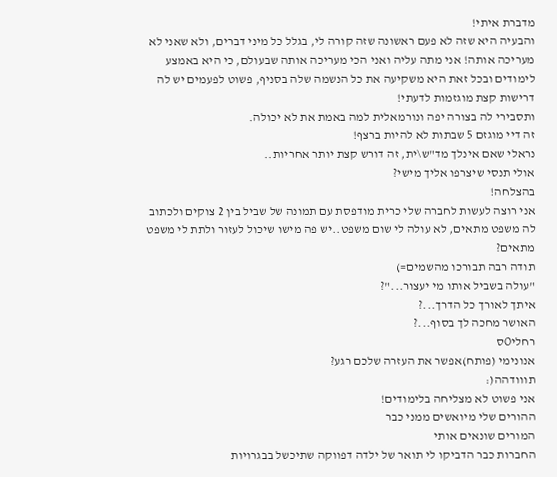מדברת איתי!
והבעיה היא שזה לא פעם ראשונה שזה קורה לי, בגלל כל מיני דברים, ולא שאני לא מעריכה אותה! אני מתה עליה ואני הכי מעריכה אותה שבעולם, כי היא באמצע לימודים ובכל זאת היא משקיעה את כל הנשמה שלה בסניף, פשוט לפעמים יש לה דרישות קצת מוגזמות לדעתי!
ותסבירי לה בצורה יפה ונורמאלית למה באמת את לא יכולה.
זה דיי מוגזם 5 שבתות לא להיות ברצף!
נראלי שאם אינלך מד"ש\ית, זה דורש קצת יותר אחריות..
אולי תנסי שיצרפו אליך מישי?
בהצלחה!
אני רוצה לעשות לחברה שלי כרית מודפסת עם תמונה של שביל בין 2 צוקים ולכתוב לה משפט מתאים, לא עולה לי שום משפט..יש פה מישו שיכול לעזור ולתת לי משפט מתאים?
תודה רבה תבורכו מהשמים=)
"עולה בשביל אותו מי יעצור..."?
איתך לאורך כל הדרך...?
האושר מחכה לך בסוף...?
רחליOס
אנונימי (פותח)אפשר את העזרה שלכם רגע?
תווודהה(:
אני פשוט לא מצליחה בלימודים!
ההורים שלי מיואשים ממני כבר
המורים שונאים אותי
החברות כבר הדביקו לי תואר של ילדה דפווקה שתיכשל בבגרויות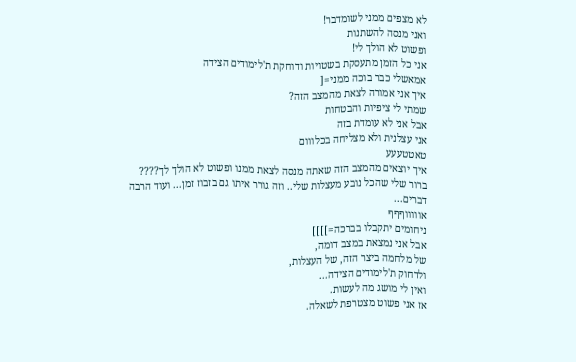לא מצפים ממני לשומדבר!
ואני מנסה להשתנות
ופשוט לא הולך לי!
אני כל הזמן מתעסקת בשטויות ודוחקת ת'לימודים הצידה
אמאשלי כבר בוכה ממני=[
איך אני אמורה לצאת מהמצב הזה?
שמתי לי ציפיות והבטחות
אבל אני לא עומדת בזה
אני עצלנית ולא מצליחה בכלווום
טאטטעעע
איך יוצאים מהמצב הזה שאתה מנסה לצאת ממנו ופשוט לא הולך לך????
ברור שלי שהכל נובע מעצלות שלי.. וזה גורר איתו גם בזבוז זמן... ועוד הרבה דברים...
אוווווףףף
ניחומים יתקבלו בברכה=]]]]
אבל אני נמצאת במצב דומה,
של מלחמה ביצר הזה, של העצלות,
ולדחוק ת'לימודים הצידה...
ואין לי מושג מה לעשות.
אז אני פשוט מצטרפת לשאלה.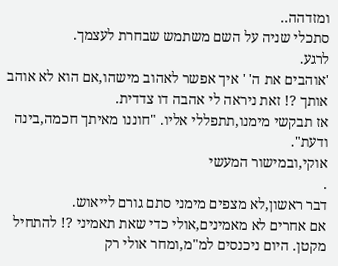ומזדהה..
סתכלי שניה על השם משתמש שבחרת לעצמך.
לרגע.
'אוהבים את ה' ' איך אפשר לאהוב מישהו,אם הוא לא אוהב אותך ?! זאת ניראה לי אהבה דו צדדית.
אז תבקשי מימנו,תתפללי אליו. "חוננו מאיתך חכמה,בינה ודעת".
אוקי,ובמישור המעשי
.
דבר ראשון,לא מצפים מימני סתם גורם לייאוש.
אם אחרים לא מאמינים,אולי כדי שאת תאמיני ?! להתחיל מקטן. היום ניכנסים למ"מ,ומחר אולי רק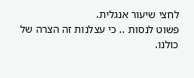לחצי שיעור אנגלית.
פשוט לנסות .. כי עצלנות זה הצרה של כולנו.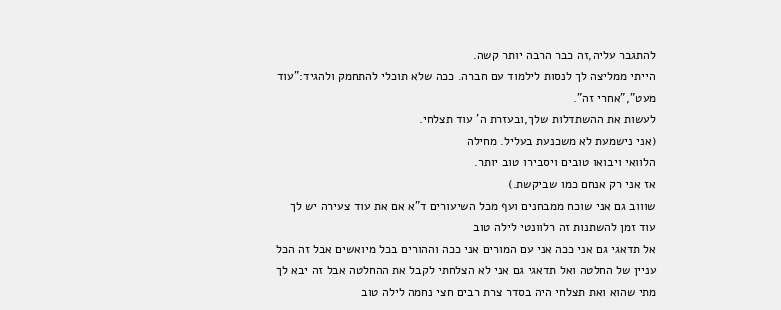להתגבר עליה,זה כבר הרבה יותר קשה.
הייתי ממליצה לך לנסות לילמוד עם חברה. ככה שלא תוכלי להתחמק ולהגיד:"עוד מעט","אחרי זה".
לעשות את ההשתדלות שלך,ובעזרת ה' עוד תצלחי.
(אני נישמעת לא משכנעת בעליל. מחילה
הלוואי ויבואו טובים ויסבירו טוב יותר.
אז אני רק אנחם כמו שביקשת.)
שוווב גם אני שוכח ממבחנים ועף מכל השיעורים ד"א אם את עוד צעירה יש לך עוד זמן להשתנות זה רלוונטי לילה טוב
אל תדאגי גם אני ככה אני עם המורים אני ככה וההורים בכל מיואשים אבל זה הכל עניין של החלטה ואל תדאגי גם אני לא הצלחתי לקבל את ההחלטה אבל זה יבא לך מתי שהוא ואת תצלחי היה בסדר צרת רבים חצי נחמה לילה טוב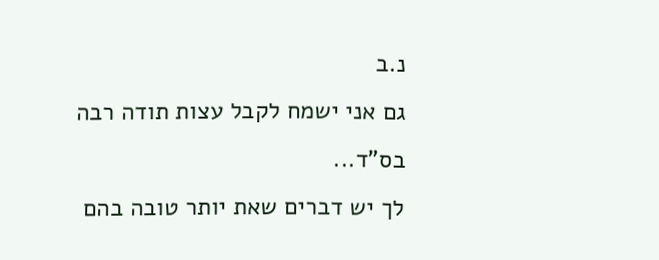נ.ב
גם אני ישמח לקבל עצות תודה רבה
בס"ד...
לך יש דברים שאת יותר טובה בהם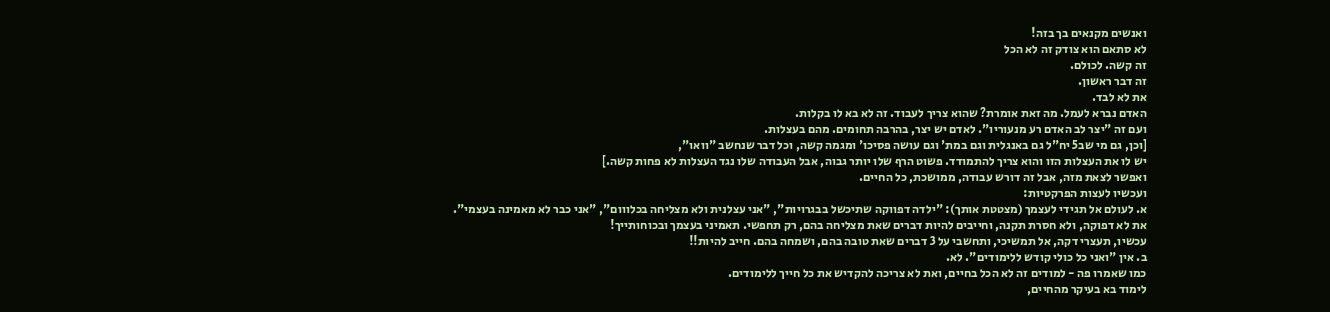ואנשים מקנאים בך בזה!
לא סתאם הוא צודק זה לא הכל
זה קשה. לכולם.
זה דבר ראשון.
את לא לבד.
האדם נברא לעמל. מה זאת אומרת? שהוא צריך לעבוד. זה לא בא לו בקלות.
ועם זה "יצר לב האדם רע מנעוריו". לאדם יש יצר, בהרבה תחומים. מהם בעצלות.
[וכן, גם מי שב5 יח"ל גם באנגלית וגם במת' וגם עושה פסיכו' ומגמה קשה, וכל דבר שנחשב "וואו",
יש לו את העצלות הזו והוא צריך להתמודד. פשוט הרף שלו יותר גבוה, אבל העבודה שלו נגד העצלות לא פחות קשה.]
ואפשר לצאת מזה, אבל זה דורש עבודה, ממושכת, כל החיים.
ועכשיו לעצות הפרקטיות:
א. לעולם אל תגידי לעצמך (מצטטת אותך): "ילדה דפווקה שתיכשל בבגרויות", "אני עצלנית ולא מצליחה בכלווום", "אני כבר לא מאמינה בעצמי".
את לא דפוקה, ולא חסרת תקנה, וחייבים להיות דברים שאת מצליחה בהם, רק תחפשי. תאמיני בעצמך ובכוחותייך!
עכשיו, תעצרי דקה, אל תמשיכי, ותחשבי על 3 דברים שאת טובה בהם, ושמחה בהם. חייב להיות!!
ב. אין "ואני כל כולי קודש ללימודים". לא.
כמו שאמרו פה - למודים זה לא הכל בחיים, ואת לא צריכה להקדיש את כל חייך ללימודים.
לימוד בא בעיקר מהחיים,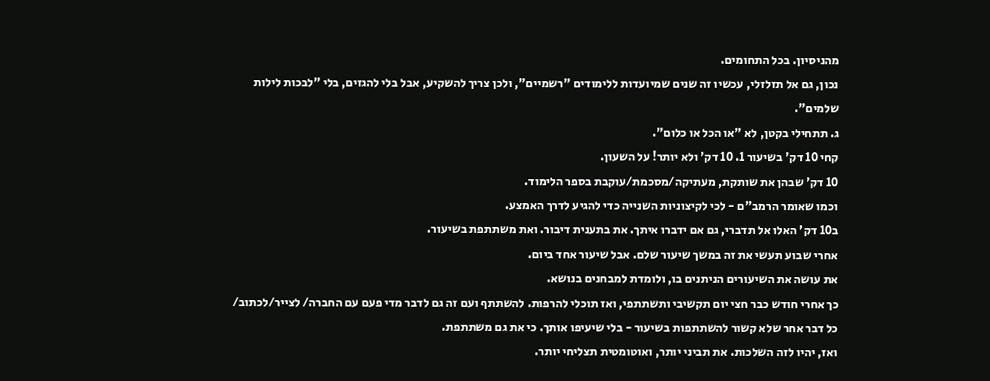מהניסיון. בכל התחומים.
נכון, גם אל תזלזלי, עכשיו זה שנים שמיועדות ללימודים "רשמיים", ולכן צריך להשקיע, אבל בלי להגזים, בלי "לבכות לילות שלמים".
ג. תתחילי בקטן, לא "או הכל או כלום".
קחי 10 דק' בשיעור 1. 10 דק' ולא יותר! על השעון.
10 דק' שבהן את שותקת, מעתיקה/מסכמת/עוקבת בספר הלימוד.
וכמו שאומר הרמב"ם - לכי לקיצוניות השנייה כדי להגיע לדרך האמצע.
ב10 דק' האלו אל תדברי, גם אם ידברו איתך. את בתענית דיבור. ואת משתתפת בשיעור.
אחרי שבוע תעשי את זה במשך שיעור שלם. אבל שיעור אחד ביום.
את עושה את השיעורים הניתנים בו, ולומדת למבחנים בנושא.
כך אחרי חודש כבר חצי יום תקשיבי ותשתתפי, ואז תוכלי להרפות. להשתתף ועם זה גם לדבר מדי פעם עם החברה/ לצייר/לכתוב/ כל דבר אחר שלא קשור להשתתפות בשיעור - בלי שיעיפו אותך. כי את גם משתתפת.
ואז, יהיו לזה השלכות. את תביני יותר, ואוטומטית תצליחי יותר.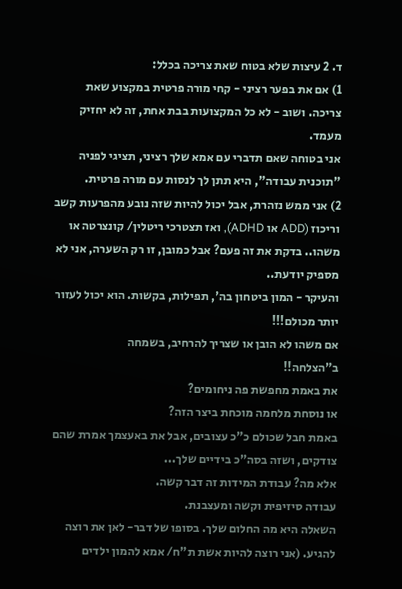ד. 2 עיצות שלא בטוח שאת צריכה בכלל:
1) אם את בפער רציני - קחי מורה פרטית במקצוע שאת צריכה. ושוב - לא כל המקצועות בבת אחת, זה לא יחזיק מעמד.
אני בטוחה שאם תדברי עם אמא שלך רציני, תציגי לפניה "תוכנית עבודה", היא תתן לך לנסות עם מורה פרטית.
2) אני ממש נזהרת, אבל יכול להיות שזה נובע מהפרעות קשב וריכוז (ADD או ADHD), ואז תצטרכי ריטלין/ קונצרטה או משהו.. בדקת את זה פעם? אבל כמובן, זו רק השערה, אני לא מספיק יודעת..
והעיקר - המון ביטחון בה', תפילות, בקשות. הוא יכול לעזור יותר מכולם!!!
אם משהו לא הובן או שצריך להרחיב, בשמחה
ב"הצלחה!!
את באמת מחפשת פה ניחומים?
או נוסחת מלחמה מוכחת ביצר הזה?
באמת חבל שכולם כ"כ עצובים, אבל את באעצמך אמרת שהם צודקים, ושזה בסה"כ בידיים שלך...
אלא מה? עבודת המידות זה דבר קשה.
עבודה סיזיפית וקשה ומעצבנת.
השאלה היא מה החלום שלך. בסופו של דבר- לאן את רוצה להגיע. (אני רוצה להיות אשת ת"ח/ אמא להמון ילדים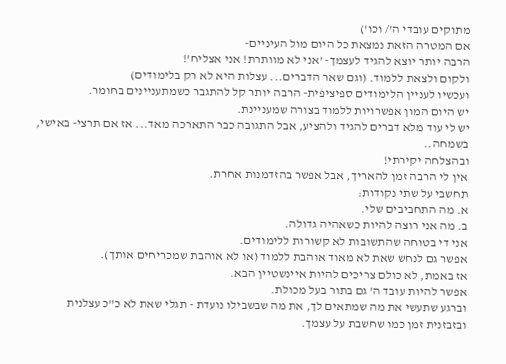מתוקים עובדי ה'/ וכו')
אם המטרה הזאת נמצאת כל היום מול העיניים-
הרבה יותר יוצא להגיד לעצמך- 'אני לא מוותרת! אני אצליח'!
ולקום ולצאת ללמוד. (וגם שאר הדברים... עצלות היא לא רק בלימודים)
ועכשיו לעניין הלימודים ספיציפית- הרבה יותר קל להתגבר כשמתעניינים בחומר.
יש היום המון אפשרויות ללמוד בצורה שמעניינת.
יש לי עוד מלא דברים להגיד ולהציע, אבל התגובה כבר התארכה מאד... אז אם תרצי- באישי, בשמחה..
ובהצלחה יקירתי!
אין לי הרבה זמן להאריך, אבל אפשר בהזדמנות אחרת.
תחשבי על שתי נקודות:
א. מה התחביבים שלי.
ב. מה אני רוצה להיות כשאהיה גדולה.
אני די בטוחה שהתשובות לא קשורות ללימודים.
אפשר גם לנחש שאת לא מאוד אוהבת ללמוד (או לא אוהבת שמכריחים אותך).
אז באמת, לא כולם צריכים להיות איינשטיין הבא.
אפשר להיות עובד ה' גם בתור בעל מכולת.
וברגע שתעשי את מה שמתאים לך, את מה שבשבילו נועדת - תגלי שאת לא כ"כ עצלנית ובזבזנית זמן כמו שחשבת על עצמך.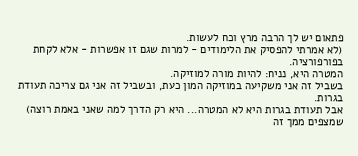פתאום יש לך הרבה מרץ וכח לעשות.
(לא אמרתי להפסיק את הלימודים - למרות שגם זו אפשרות - אלא לקחת בפורפורציה.
המטרה היא, נניח: להיות מורה למוזיקה.
בשביל זה אני משקיעה במוזיקה המון כעת, ובשביל זה אני גם צריכה תעודת בגרות.
אבל תעודת בגרות היא לא המטרה... היא רק הדרך למה שאני באמת רוצה)
שמצפים ממך זה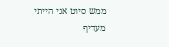ממש סיוט אני הייתי מעדיף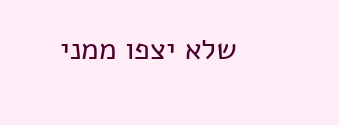שלא יצפו ממני